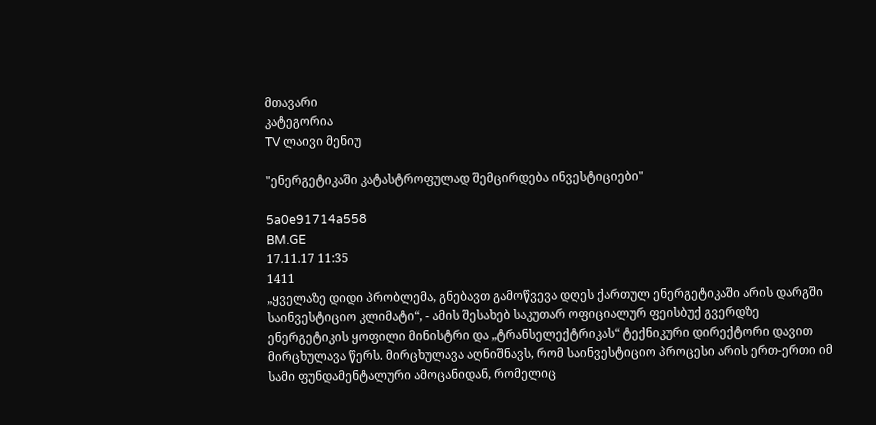მთავარი
კატეგორია
TV ლაივი მენიუ

"ენერგეტიკაში კატასტროფულად შემცირდება ინვესტიციები"

5a0e91714a558
BM.GE
17.11.17 11:35
1411
„ყველაზე დიდი პრობლემა, გნებავთ გამოწვევა დღეს ქართულ ენერგეტიკაში არის დარგში საინვესტიციო კლიმატი“, - ამის შესახებ საკუთარ ოფიციალურ ფეისბუქ გვერდზე ენერგეტიკის ყოფილი მინისტრი და „ტრანსელექტრიკას“ ტექნიკური დირექტორი დავით მირცხულავა წერს. მირცხულავა აღნიშნავს, რომ საინვესტიციო პროცესი არის ერთ-ერთი იმ სამი ფუნდამენტალური ამოცანიდან, რომელიც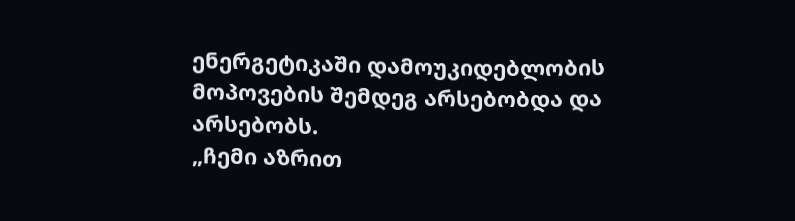ენერგეტიკაში დამოუკიდებლობის მოპოვების შემდეგ არსებობდა და არსებობს.
„ჩემი აზრით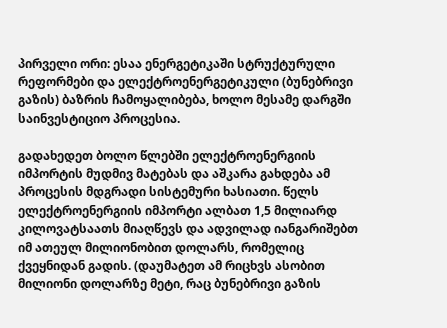პირველი ორი: ესაა ენერგეტიკაში სტრუქტურული რეფორმები და ელექტროენერგეტიკული (ბუნებრივი გაზის) ბაზრის ჩამოყალიბება, ხოლო მესამე დარგში საინვესტიციო პროცესია.

გადახედეთ ბოლო წლებში ელექტროენერგიის იმპორტის მუდმივ მატებას და აშკარა გახდება ამ პროცესის მდგრადი სისტემური ხასიათი. წელს ელექტროენერგიის იმპორტი ალბათ 1,5 მილიარდ კილოვატსაათს მიაღწევს და ადვილად იანგარიშებთ იმ ათეულ მილიონობით დოლარს, რომელიც ქვეყნიდან გადის. (დაუმატეთ ამ რიცხვს ასობით მილიონი დოლარზე მეტი, რაც ბუნებრივი გაზის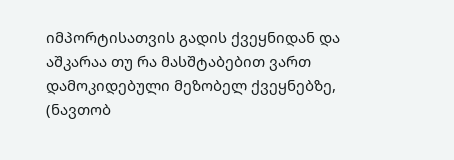იმპორტისათვის გადის ქვეყნიდან და აშკარაა თუ რა მასშტაბებით ვართ დამოკიდებული მეზობელ ქვეყნებზე, (ნავთობ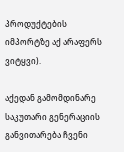პროდუქტების იმპორტზე აქ არაფერს ვიტყვი).

აქედან გამომდინარე საკუთარი გენერაციის განვითარება ჩვენი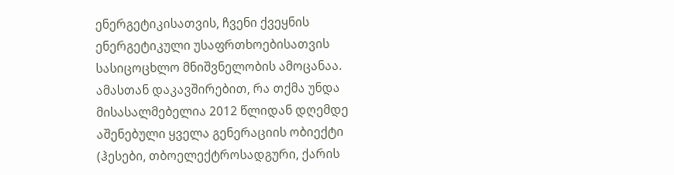ენერგეტიკისათვის, ჩვენი ქვეყნის ენერგეტიკული უსაფრთხოებისათვის სასიცოცხლო მნიშვნელობის ამოცანაა. ამასთან დაკავშირებით, რა თქმა უნდა მისასალმებელია 2012 წლიდან დღემდე აშენებული ყველა გენერაციის ობიექტი (ჰესები, თბოელექტროსადგური, ქარის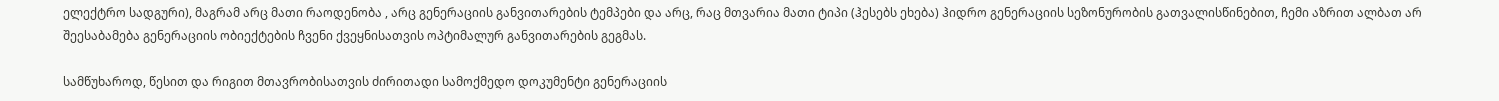ელექტრო სადგური), მაგრამ არც მათი რაოდენობა , არც გენერაციის განვითარების ტემპები და არც, რაც მთვარია მათი ტიპი (ჰესებს ეხება) ჰიდრო გენერაციის სეზონურობის გათვალისწინებით, ჩემი აზრით ალბათ არ შეესაბამება გენერაციის ობიექტების ჩვენი ქვეყნისათვის ოპტიმალურ განვითარების გეგმას.

სამწუხაროდ, წესით და რიგით მთავრობისათვის ძირითადი სამოქმედო დოკუმენტი გენერაციის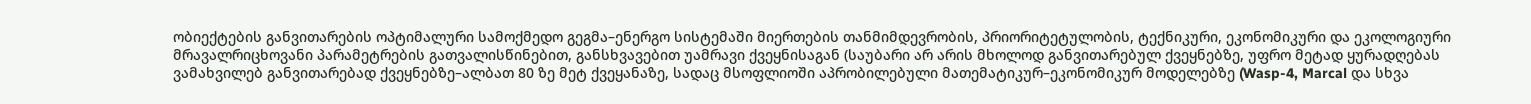ობიექტების განვითარების ოპტიმალური სამოქმედო გეგმა–ენერგო სისტემაში მიერთების თანმიმდევრობის, პრიორიტეტულობის, ტექნიკური, ეკონომიკური და ეკოლოგიური მრავალრიცხოვანი პარამეტრების გათვალისწინებით, განსხვავებით უამრავი ქვეყნისაგან (საუბარი არ არის მხოლოდ განვითარებულ ქვეყნებზე, უფრო მეტად ყურადღებას ვამახვილებ განვითარებად ქვეყნებზე–ალბათ 80 ზე მეტ ქვეყანაზე, სადაც მსოფლიოში აპრობილებული მათემატიკურ–ეკონომიკურ მოდელებზე (Wasp-4, Marcal და სხვა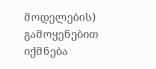მოდელების) გამოყენებით იქმნება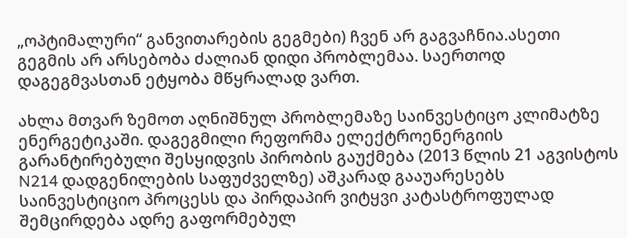„ოპტიმალური“ განვითარების გეგმები) ჩვენ არ გაგვაჩნია.ასეთი გეგმის არ არსებობა ძალიან დიდი პრობლემაა. საერთოდ დაგეგმვასთან ეტყობა მწყრალად ვართ.

ახლა მთვარ ზემოთ აღნიშნულ პრობლემაზე საინვესტიცო კლიმატზე ენერგეტიკაში. დაგეგმილი რეფორმა ელექტროენერგიის გარანტირებული შესყიდვის პირობის გაუქმება (2013 წლის 21 აგვისტოს N214 დადგენილების საფუძველზე) აშკარად გააუარესებს საინვესტიციო პროცესს და პირდაპირ ვიტყვი კატასტროფულად შემცირდება ადრე გაფორმებულ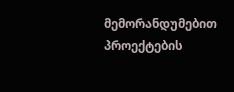მემორანდუმებით პროექტების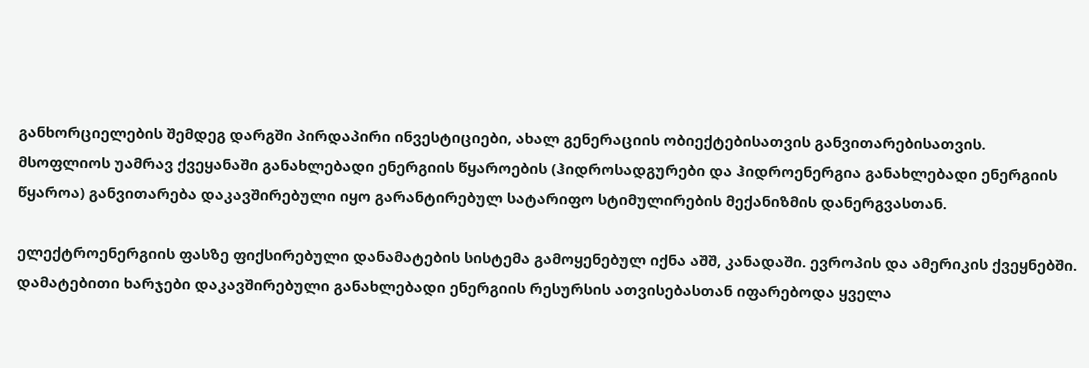განხორციელების შემდეგ დარგში პირდაპირი ინვესტიციები, ახალ გენერაციის ობიექტებისათვის განვითარებისათვის.
მსოფლიოს უამრავ ქვეყანაში განახლებადი ენერგიის წყაროების (ჰიდროსადგურები და ჰიდროენერგია განახლებადი ენერგიის წყაროა) განვითარება დაკავშირებული იყო გარანტირებულ სატარიფო სტიმულირების მექანიზმის დანერგვასთან.

ელექტროენერგიის ფასზე ფიქსირებული დანამატების სისტემა გამოყენებულ იქნა აშშ, კანადაში. ევროპის და ამერიკის ქვეყნებში. დამატებითი ხარჯები დაკავშირებული განახლებადი ენერგიის რესურსის ათვისებასთან იფარებოდა ყველა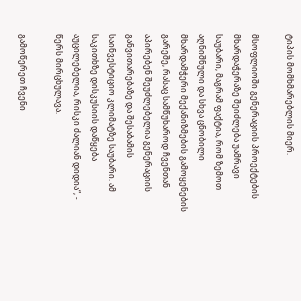ტიპის მომხმარებლის მიერ.

მსოფლიოში გენერაციის პროექტების მხარდაჭერაზე შეიძლება უამრავი საუბარი, მაგრამ ფაქტია, რომ ზემოთ აღნიშნული და სხვა ცნობილი მხარდამჭერი მექანიზმების გამოყენების გარეშე, რასაც სამწუხაროდ ჩვენთან აპირებენ შეუძლებელია გენერაციის განვითარებაზე და შესაბამის საინვესტიციო კლიმატზე საუბარი. ამ საკითხზე დისკუსიის დაწყება აუცილებელია, რისკი ძალიან დიდია“, - წერს მირცხულავა.

გამოწერეთ ჩვენი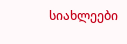სიახლეები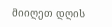მიიღეთ დღის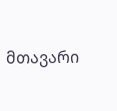მთავარი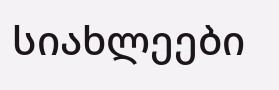სიახლეები